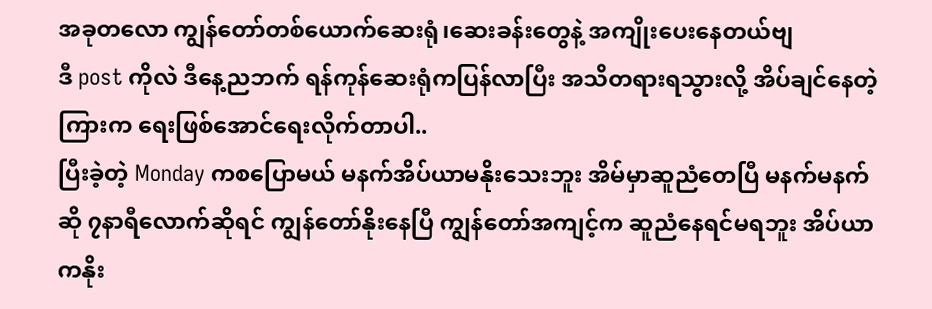အခုတလော ကျွန်တော်တစ်ယောက်ဆေးရုံ၊ဆေးခန်းတွေနဲ့ အကျိုးပေးနေတယ်ဗျ
ဒီ post ကိုလဲ ဒီနေ့ညဘက် ရန်ကုန်ဆေးရုံကပြန်လာပြီး အသိတရားရသွားလို့ အိပ်ချင်နေတဲ့ကြားက ရေးဖြစ်အောင်ရေးလိုက်တာပါ..
ပြီးခဲ့တဲ့ Monday ကစပြောမယ် မနက်အိပ်ယာမနိုးသေးဘူး အိမ်မှာဆူညံတေပြီ မနက်မနက်ဆို ၇နာရီလောက်ဆိုရင် ကျွန်တော်နိုးနေပြီ ကျွန်တော်အကျင့်က ဆူညံနေရင်မရဘူး အိပ်ယာကနိုး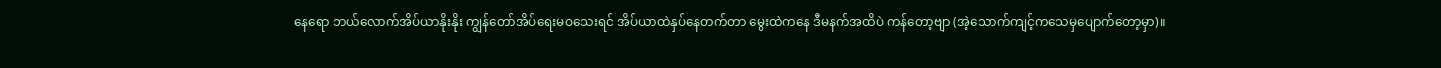နေရော ဘယ်လောက်အိပ်ယာနိုးနိုး ကျွန်တော်အိပ်ရေးမဝသေးရင် အိပ်ယာထဲနှပ်နေတက်တာ မွေးထဲကနေ ဒီမနက်အထိပဲ ကန်တော့ဗျာ (အဲ့သောက်ကျင့်ကသေမှပျောက်တော့မှာ)။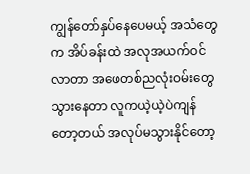ကျွန်တော်နှပ်နေပေမယ့် အသံတွေက အိပ်ခန်းထဲ အလုအယက်ဝင်လာတာ အဖေတစ်ညလုံးဝမ်းတွေသွားနေတာ လူကယဲ့ယဲ့ပဲကျန်တော့တယ် အလုပ်မသွားနိုင်တော့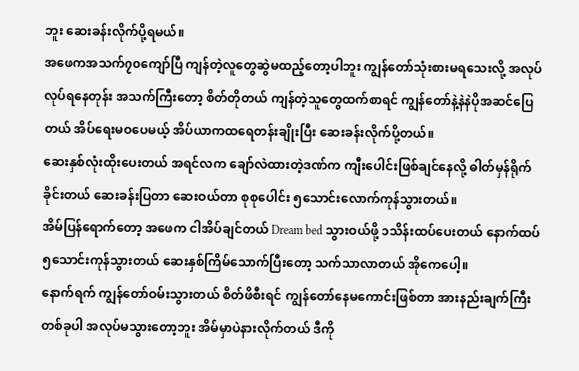ဘူး ဆေးခန်းလိုက်ပို့ရမယ်။
အဖေကအသက်၇၀ကျော်ပြီ ကျန်တဲ့လူတွေဆွဲမထည့်တော့ပါဘူး ကျွန်တော်သုံးစားမရသေးလို့ အလုပ်လုပ်ရနေတုန်း အသက်ကြီးတော့ စိတ်တိုတယ် ကျန်တဲ့သူတွေထက်စာရင် ကျွန်တော်နဲ့နဲနဲပိုအဆင်ပြေတယ် အိပ်ရေးမဝပေမယ့် အိပ်ယာကထရေတန်းချိုးပြီး ဆေးခန်းလိုက်ပို့တယ်။
ဆေးနှစ်လုံးထိုးပေးတယ် အရင်လက ချော်လဲထားတဲ့ဒဏ်က ကျီးပေါင်းဖြစ်ချင်နေလို့ ဓါတ်မှန်ရိုက်ခိုင်းတယ် ဆေးခန်းပြတာ ဆေးဝယ်တာ စုစုပေါင်း ၅သောင်းလောက်ကုန်သွားတယ်။
အိမ်ပြန်ရောက်တော့ အဖေက ငါအိပ်ချင်တယ် Dream bed သွားဝယ်ဖို့ ၁သိန်းထပ်ပေးတယ် နောက်ထပ် ၅သောင်းကုန်သွားတယ် ဆေးနှစ်ကြိမ်သောက်ပြီးတော့ သက်သာလာတယ် အိုကေပေါ့။
နောက်ရက် ကျွန်တော်ဝမ်းသွားတယ် စိတ်ဖိစီးရင် ကျွန်တော်နေမကောင်းဖြစ်တာ အားနည်းချက်ကြီးတစ်ခုပါ အလုပ်မသွားတော့ဘူး အိမ်မှာပဲနားလိုက်တယ် ဒီကို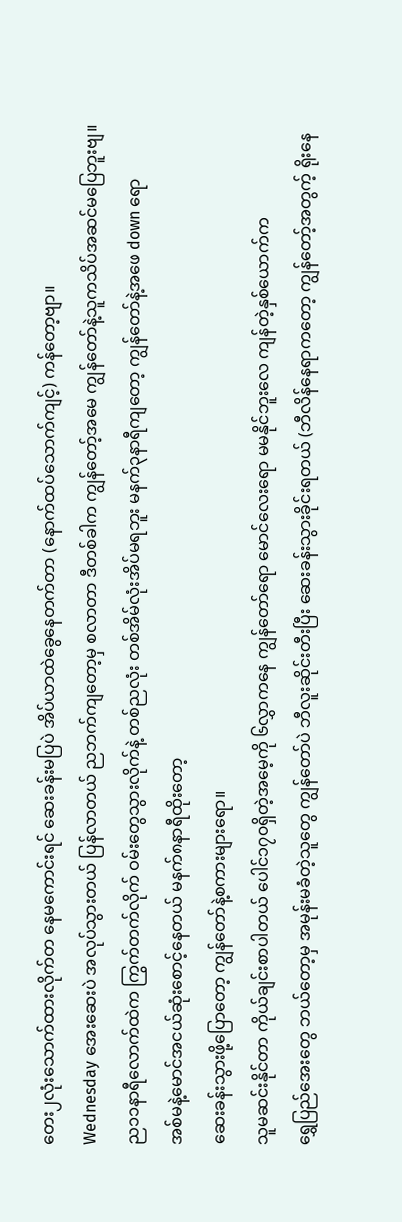တေး၂လုံးသောက်ထားလိုက်တ နေမကောင်းရင် ဆေးခန်းမပြပဲ အိပ်ယာထဲခွေနေတက်တာ (နောက်ထပ်သောက်ကျင့်) ကန်တော့ဗျာ။
Wednesday အေးဆေးပဲ အလုပ်သွားတယ် ပြန်လာတယ် ညဘက်ကျတော့မှ စလာတာ ဒီတစ်ခါက ကျွန်တော့်အမေ ကျွန်တော်နဲ့သူကသိပ်အဆင်မပြေဘူးဗျ။
ည၁၁နာရီလောက်ထဲက ကြွက်တက်လိုက် ဝမ်းတွေသွားလိုက်နဲ့ တစ်ညလုံး တစ်အိမ်လုံးအိပ်မရဘူး မနက်၃နာရီကျတော့ ကျွန်တော်နဲ့အဖေ down ရော
အစ်မနဲ့မောင်အငယ်ဆုံးစောင့်နေတယ် မနက်၈နာရီထိုးတော့
ဆေးခန်းသွားဖို့ပြောတော့ ကျွန်တော်နဲ့စကားများရော။
သူမဆင်းနိုင်တာ ကိုယ်ချင်းစာပါတယ် ပေါင်၁၇၀ရှိတဲ့အမေ့ကို ၆လွှာကနေ ကျွန်တော်ရော မောင်လေးရော မမနိုင်ဘူးလေ ကျန်တဲ့နှစ်ယောက်က
ရွှေပြည်အေးတွေ ဘယ်တော့မှ အမုန်းမခံတဲ့သူတွေ ကျွန်တော်ပဲ ဘီလူးဆိုင်းတီးပြီး ဆေးခန်းသွားခိုင်းရတယ် (ဘီလိန်နေရာကတော့ ကျွန်တော့်အတွက့် ရိုးနေ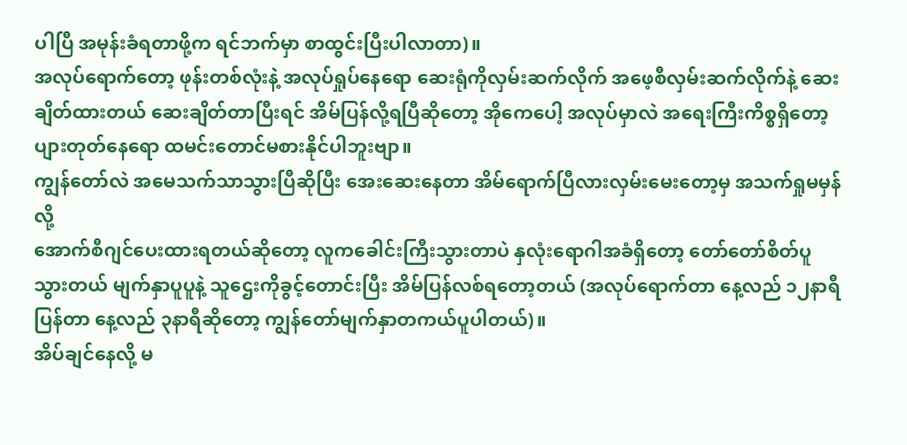ပါပြီ အမုန်းခံရတာဖို့က ရင်ဘက်မှာ စာထွင်းပြီးပါလာတာ)။
အလုပ်ရောက်တော့ ဖုန်းတစ်လုံးနဲ့ အလုပ်ရှုပ်နေရော ဆေးရုံကိုလှမ်းဆက်လိုက် အဖေ့စီလှမ်းဆက်လိုက်နဲ့ ဆေးချိတ်ထားတယ် ဆေးချိတ်တာပြီးရင် အိမ်ပြန်လို့ရပြီဆိုတော့ အိုကေပေါ့ အလုပ်မှာလဲ အရေးကြီးကိစ္စရှိတော့ ပျားတုတ်နေရော ထမင်းတောင်မစားနိုင်ပါဘူးဗျာ။
ကျွန်တော်လဲ အမေသက်သာသွားပြီဆိုပြီး အေးဆေးနေတာ အိမ်ရောက်ပြီလားလှမ်းမေးတော့မှ အသက်ရှုမမှန်လို့
အောက်စီဂျင်ပေးထားရတယ်ဆိုတော့ လူကခေါင်းကြီးသွားတာပဲ နှလုံးရောဂါအခံရှိတော့ တော်တော်စိတ်ပူသွားတယ် မျက်နှာပူပူနဲ့ သူဌေးကိုခွင့်တောင်းပြီး အိမ်ပြန်လစ်ရတော့တယ် (အလုပ်ရောက်တာ နေ့လည် ၁၂နာရီ ပြန်တာ နေ့လည် ၃နာရီဆိုတော့ ကျွန်တော်မျက်နှာတကယ်ပူပါတယ်)။
အိပ်ချင်နေလို့ မ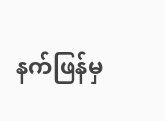နက်ဖြန်မှ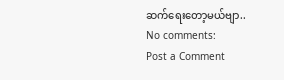ဆက်ရေးတော့မယ်ဗျာ..
No comments:
Post a Comment